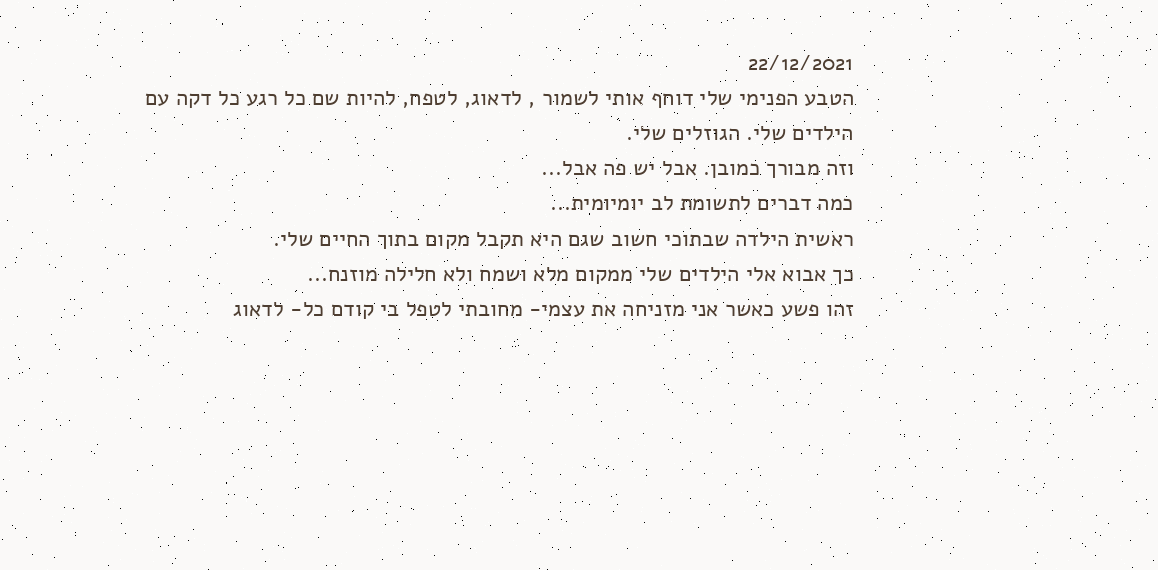22/12/2021
הטבע הפנימי שלי דוחף אותי לשמור , לדאוג, לטפח, להיות שם כל רגע כל דקה עם הילדים שלי. הגוזלים שלי.
וזה מבורך כמובן. אבל יש פה אבל...
כמה דברים לתשומת לב יומיומית...
ראשית הילדה שבתוכי חשוב שגם היא תקבל מקום בתוך החיים שלי.
כך אבוא אלי הילדים שלי ממקום מלא ושמח ולא חלילה מוזנח...
זהו פשע כאשר אני מזניחה את עצמי- מחובתי לטפל בי קודם כל- לדאוג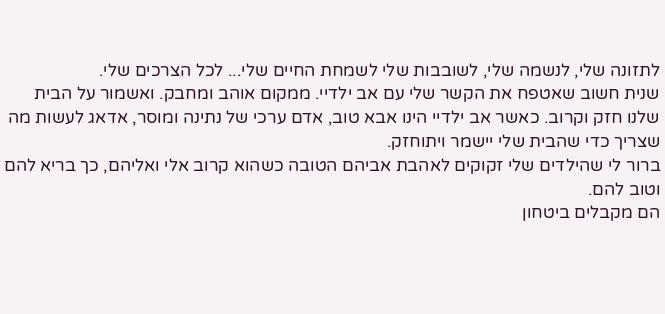לתזונה שלי, לנשמה שלי, לשובבות שלי לשמחת החיים שלי... לכל הצרכים שלי.
שנית חשוב שאטפח את הקשר שלי עם אב ילדיי. ממקום אוהב ומחבק. ואשמור על הבית שלנו חזק וקרוב. כאשר אב ילדיי הינו אבא טוב, אדם ערכי של נתינה ומוסר, אדאג לעשות מה שצריך כדי שהבית שלי יישמר ויתוחזק.
ברור לי שהילדים שלי זקוקים לאהבת אביהם הטובה כשהוא קרוב אלי ואליהם, כך בריא להם וטוב להם.
הם מקבלים ביטחון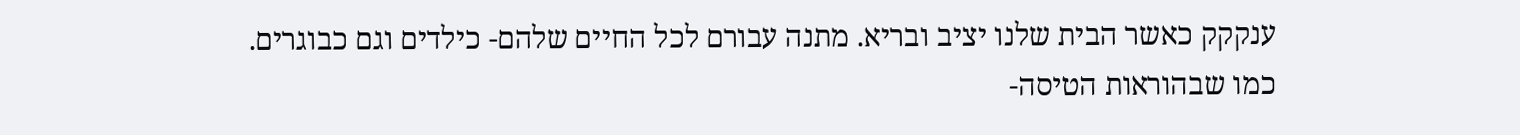ענקקק כאשר הבית שלנו יציב ובריא. מתנה עבורם לכל החיים שלהם- כילדים וגם כבוגרים.
כמו שבהוראות הטיסה-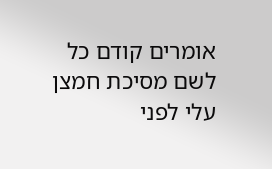אומרים קודם כל לשם מסיכת חמצן עלי לפני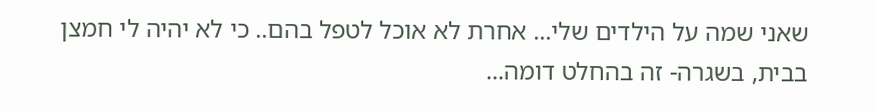שאני שמה על הילדים שלי... אחרת לא אוכל לטפל בהם.. כי לא יהיה לי חמצן
בבית, בשגרה- זה בהחלט דומה...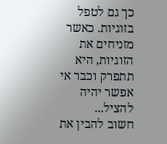כך גם לטפל בזוגיות. כאשר מזניחים את הזוגיות, היא תתפרק וכבר אי אפשר יהיה להציל...
חשוב להבין את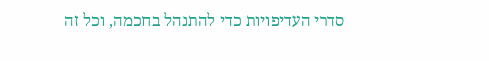סדרי העדיפויות כדי להתנהל בחכמה, וכל זה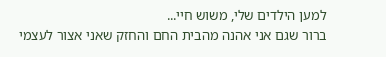למען הילדים שלי, משוש חיי...
ברור שגם אני אהנה מהבית החם והחזק שאני אצור לעצמי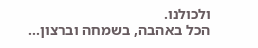ולכולנו.
הכל באהבה, בשמחה וברצון...